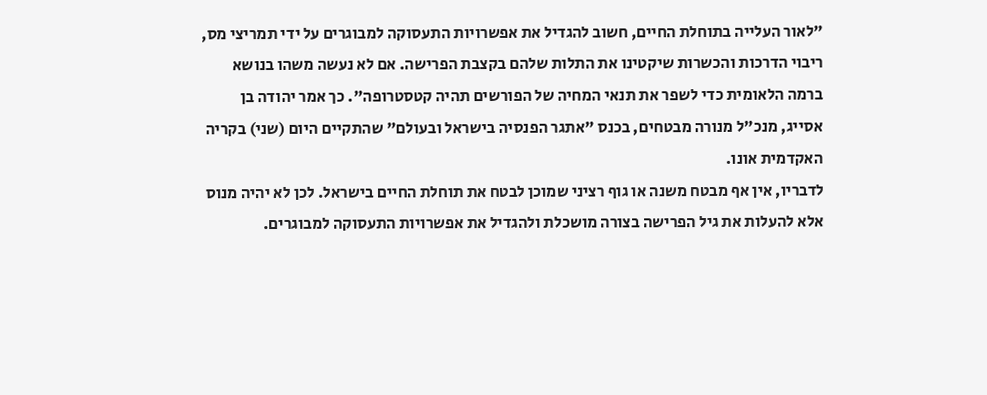"לאור העלייה בתוחלת החיים, חשוב להגדיל את אפשרויות התעסוקה למבוגרים על ידי תמריצי מס, ריבוי הדרכות והכשרות שיקטינו את התלות שלהם בקצבת הפרישה. אם לא נעשה משהו בנושא ברמה הלאומית כדי לשפר את תנאי המחיה של הפורשים תהיה קטסטרופה". כך אמר יהודה בן אסייג, מנכ"ל מנורה מבטחים, בכנס "אתגר הפנסיה בישראל ובעולם" שהתקיים היום (שני) בקריה האקדמית אונו.
לדבריו, אין אף מבטח משנה או גוף רציני שמוכן לבטח את תוחלת החיים בישראל. לכן לא יהיה מנוס אלא להעלות את גיל הפרישה בצורה מושכלת ולהגדיל את אפשרויות התעסוקה למבוגרים.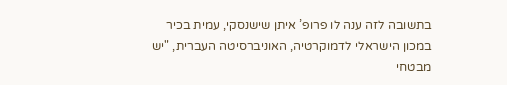בתשובה לזה ענה לו פרופ’ איתן שישנסקי, עמית בכיר במכון הישראלי לדמוקרטיה, האוניברסיטה העברית, "יש מבטחי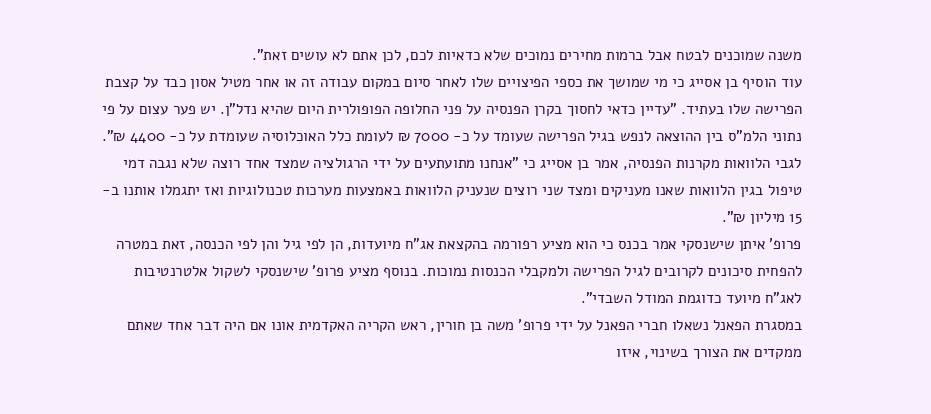משנה שמוכנים לבטח אבל ברמות מחירים נמוכים שלא כדאיות לכם, לכן אתם לא עושים זאת".
עוד הוסיף בן אסייג כי מי שמושך את כספי הפיצויים שלו לאחר סיום במקום עבודה זה או אחר מטיל אסון כבד על קצבת הפרישה שלו בעתיד. "עדיין כדאי לחסוך בקרן הפנסיה על פני החלופה הפופולרית היום שהיא נדל"ן. יש פער עצום על פי נתוני הלמ"ס בין ההוצאה לנפש בגיל הפרישה שעומד על כ- 7000 ₪ לעומת כלל האוכלוסיה שעומדת על כ- 4400 ₪".
לגבי הלוואות מקרנות הפנסיה, אמר בן אסייג כי "אנחנו מתועתעים על ידי הרגולציה שמצד אחד רוצה שלא נגבה דמי טיפול בגין הלוואות שאנו מעניקים ומצד שני רוצים שנעניק הלוואות באמצעות מערכות טכנולוגיות ואז יתגמלו אותנו ב- 15 מיליון ₪".
פרופ’ איתן שישנסקי אמר בכנס כי הוא מציע רפורמה בהקצאת אג"ח מיועדות, הן לפי גיל והן לפי הכנסה, זאת במטרה להפחית סיכונים לקרובים לגיל הפרישה ולמקבלי הכנסות נמוכות. בנוסף מציע פרופ’ שישנסקי לשקול אלטרנטיבות לאג"ח מיועד כדוגמת המודל השבדי".
במסגרת הפאנל נשאלו חברי הפאנל על ידי פרופ’ משה בן חורין, ראש הקריה האקדמית אונו אם היה דבר אחד שאתם ממקדים את הצורך בשינוי, איזו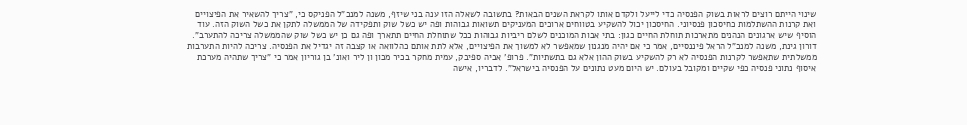שינוי הייתם רוצים לראות בשוק הפנסיה כדי לייעל ולקדם אותו לקראת השנים הבאות? בתשובה לשאלה הזו ענה בני שיזף, משנה למנכ"ל הפניקס כי, "צריך להשאיר את הפיצויים ואת קרנות ההשתלמות כחיסכון פנסיוני. החיסכון יכול להשקיע בטווחים ארוכים המעניקים תשואות גבוהות ופה יש כשל שוק ותפקידה של הממשלה לתקן את כשל השוק הזה. עוד הוסיף שיש ארגונים הנהנים מתארכות תוחלת החיים כגון: בתי אבות המוכנים לשלם ריביות גבוהות ככל שתוחלת החיים תתארך ופה גם כן יש כשל שוק שהממשלה צריכה להתערב".
דורון גינת, משנה למנכ"ל הראל פיננסיים, אמר כי אם יהיה מנגנון שמאפשר לא למשוך את הפיצויים, אלא לתת אותם כהלוואה או קצבה זה יגדיל את הפנסיה. צריכה להיות התערבות ממשלתית שתאפשר לקרנות הפנסיה לא רק להשקיע בשוק ההון אלא גם בתשתיות". פרופ’ אביה ספיבק, עמית מחקר בכיר מכון ון ליר ואונ’ בן גוריון אמר כי "צריך שתהיה מערכת איסוף נתוני פנסיה כפי שקיים ומקובל בעולם. יש היום מעט נתונים על הפנסיה בישראל". לדבריו, אישה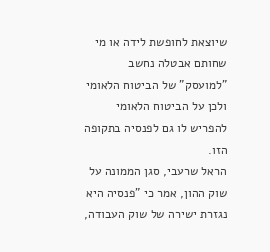שיוצאת לחופשת לידה או מי שחותם אבטלה נחשב "למועסק" של הביטוח הלאומי ולכן על הביטוח הלאומי להפריש לו גם לפנסיה בתקופה הזו.
הראל שרעבי, סגן הממונה על שוק ההון, אמר כי "פנסיה היא נגזרת ישירה של שוק העבודה,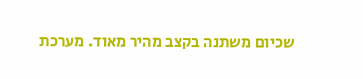שכיום משתנה בקצב מהיר מאוד. מערכת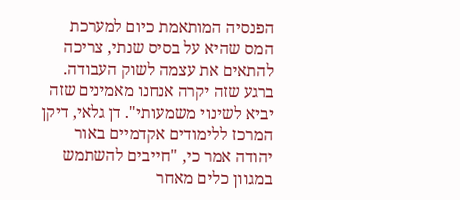הפנסיה המותאמת כיום למערכת המס שהיא על בסיס שנתי, צריכה להתאים את עצמה לשוק העבודה. ברגע שזה יקרה אנחנו מאמינים שזה יביא לשינוי משמעותי". דן גלאי, דיקן המרכז ללימודים אקדמיים באור יהודה אמר כי, "חייבים להשתמש במגוון כלים מאחר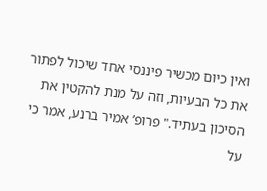ואין כיום מכשיר פיננסי אחד שיכול לפתור את כל הבעיות, וזה על מנת להקטין את הסיכון בעתיד." פרופ’ אמיר ברנע, אמר כי על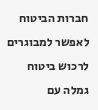חברות הביטוח לאפשר למבוגרים לרכוש ביטוח גמלה עם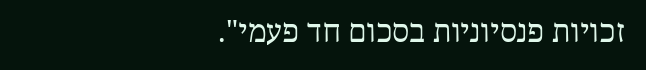זכויות פנסיוניות בסכום חד פעמי".